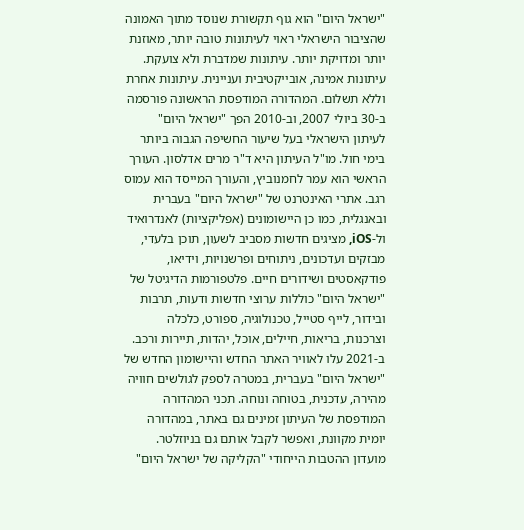"ישראל היום" הוא גוף תקשורת שנוסד מתוך האמונה שהציבור הישראלי ראוי לעיתונות טובה יותר, מאוזנת יותר ומדויקת יותר. עיתונות שמדברת ולא צועקת. עיתונות אמינה, אובייקטיבית ועניינית. עיתונות אחרת וללא תשלום. המהדורה המודפסת הראשונה פורסמה ב-30 ביולי 2007, וב-2010 הפך "ישראל היום" לעיתון הישראלי בעל שיעור החשיפה הגבוה ביותר בימי חול. מו"ל העיתון היא ד"ר מרים אדלסון. העורך הראשי הוא עמר לחמנוביץ, והעורך המייסד הוא עמוס רגב. אתרי האינטרנט של "ישראל היום" בעברית ובאנגלית, כמו כן היישומונים (אפליקציות) לאנדרואיד ול-iOS, מציגים חדשות מסביב לשעון, תוכן בלעדי, מבזקים ועדכונים, ניתוחים ופרשנויות, וידיאו, פודקאסטים ושידורים חיים. פלטפורמות הדיגיטל של "ישראל היום" כוללות ערוצי חדשות ודעות, תרבות ובידור, לייף סטייל, טכנולוגיה, ספורט, כלכלה וצרכנות, בריאות, חיילים, אוכל, יהדות, תיירות ורכב. ב-2021 עלו לאוויר האתר החדש והיישומון החדש של "ישראל היום" בעברית, במטרה לספק לגולשים חוויה מהירה, עדכנית, בטוחה ונוחה. תכני המהדורה המודפסת של העיתון זמינים גם באתר, במהדורה יומית מקוונת, ואפשר לקבל אותם גם בניוזלטר. מועדון ההטבות הייחודי "הקליקה של ישראל היום"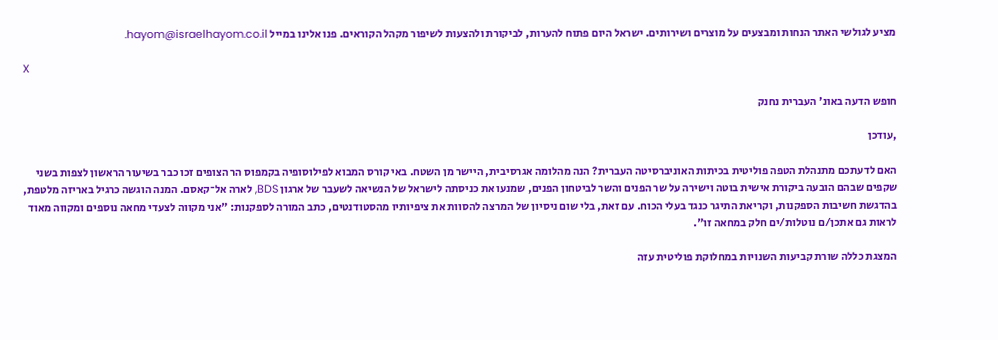מציע לגולשי האתר הנחות ומבצעים על מוצרים ושירותים. ישראל היום פתוח להערות, לביקורת ולהצעות לשיפור מקהל הקוראים. פנו אלינו במייל hayom@israelhayom.co.il.

X

חופש הדעה באונ' העברית נחנק

,עודכן

האם לדעתכם מתנהלת הטפה פוליטית בכיתות האוניברסיטה העברית? הנה מהלומה אגרסיבית, היישר מן השטח. באי קורס המבוא לפילוסופיה בקמפוס הר הצופים זכו כבר בשיעור הראשון לצפות בשני שקפים שבהם הובעה ביקורת אישית בוטה וישירה על שר הפנים והשר לביטחון הפנים, שמנעו את כניסתה לישראל של הנשיאה לשעבר של ארגון BDS, לארה אל־קאסם. המנה הוגשה כרגיל באריזה מלטפת, בהדגשת חשיבות הספקנות, וקריאת התיגר כנגד בעלי הכוח. עם זאת, בלי שום ניסיון של המרצה להסוות את ציפיותיו מהסטודנטים, כתב המורה לספקנות: "אני מקווה לצעדי מחאה נוספים ומקווה מאוד לראות גם אתכן/ם נוטלות/ים חלק במחאה זו".

המצגת כללה שורת קביעות השנויות במחלוקת פוליטית עזה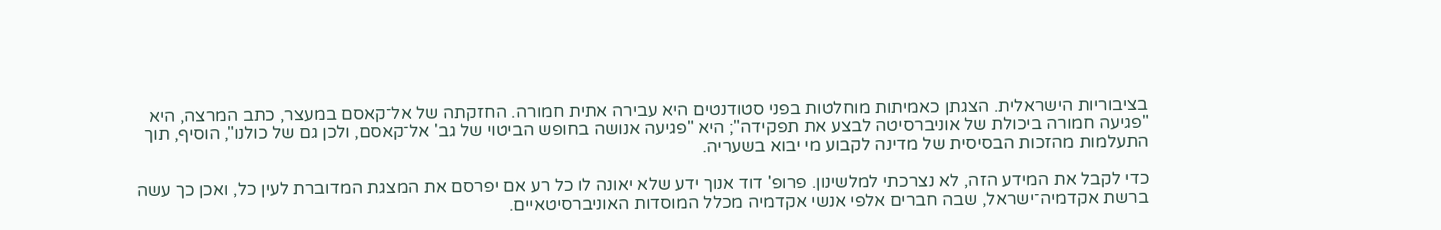בציבוריות הישראלית. הצגתן כאמיתות מוחלטות בפני סטודנטים היא עבירה אתית חמורה. החזקתה של אל־קאסם במעצר, כתב המרצה, היא "פגיעה חמורה ביכולת של אוניברסיטה לבצע את תפקידה"; היא "פגיעה אנושה בחופש הביטוי של גב' אל־קאסם, ולכן גם של כולנו", הוסיף, תוך התעלמות מהזכות הבסיסית של מדינה לקבוע מי יבוא בשעריה.

כדי לקבל את המידע הזה, לא נצרכתי למלשינון. פרופ' דוד אנוך ידע שלא יאונה לו כל רע אם יפרסם את המצגת המדוברת לעין כל, ואכן כך עשה ברשת אקדמיה־ישראל, שבה חברים אלפי אנשי אקדמיה מכלל המוסדות האוניברסיטאיים.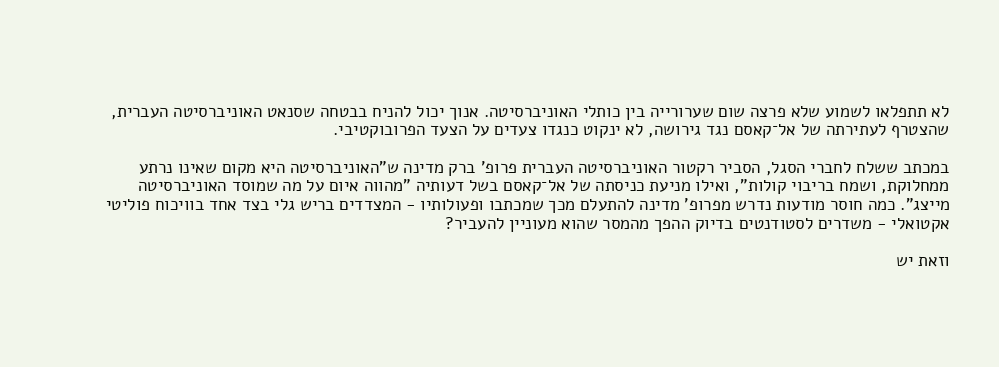לא תתפלאו לשמוע שלא פרצה שום שערורייה בין כותלי האוניברסיטה. אנוך יכול להניח בבטחה שסנאט האוניברסיטה העברית, שהצטרף לעתירתה של אל־קאסם נגד גירושה, לא ינקוט כנגדו צעדים על הצעד הפרובוקטיבי.

במכתב ששלח לחברי הסגל, הסביר רקטור האוניברסיטה העברית פרופ' ברק מדינה ש"האוניברסיטה היא מקום שאינו נרתע ממחלוקת, ושמח בריבוי קולות", ואילו מניעת כניסתה של אל־קאסם בשל דעותיה "מהווה איום על מה שמוסד האוניברסיטה מייצג". כמה חוסר מודעות נדרש מפרופ' מדינה להתעלם מכך שמכתבו ופעולותיו - המצדדים בריש גלי בצד אחד בוויכוח פוליטי אקטואלי - משדרים לסטודנטים בדיוק ההפך מהמסר שהוא מעוניין להעביר?

וזאת יש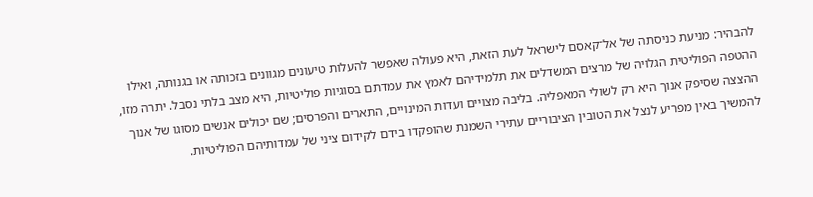להבהיר: מניעת כניסתה של אל־קאסם לישראל לעת הזאת, היא פעולה שאפשר להעלות טיעונים מגוונים בזכותה או בגנותה, ואילו ההטפה הפוליטית הגלויה של מרצים המשדלים את תלמידיהם לאמץ את עמדתם בסוגיות פוליטיות, היא מצב בלתי נסבל. יתרה מזו, ההצצה שסיפק אנוך היא רק לשולי המאפליה. בליבה מצויים ועדות המינויים, התארים והפרסים; שם יכולים אנשים מסוגו של אנוך להמשיך באין מפריע לנצל את הטובין הציבוריים עתירי השמנת שהופקדו בידם לקידום ציני של עמדותיהם הפוליטיות.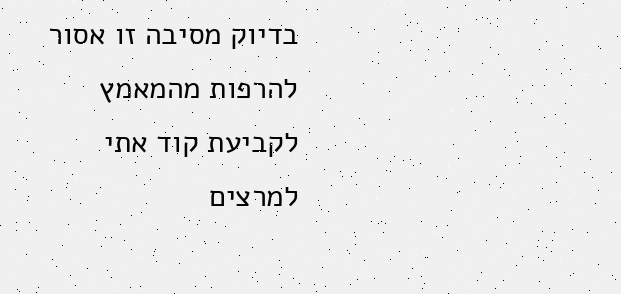בדיוק מסיבה זו אסור להרפות מהמאמץ לקביעת קוד אתי למרצים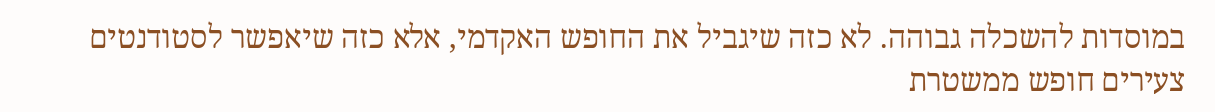במוסדות להשכלה גבוהה. לא כזה שיגביל את החופש האקדמי, אלא כזה שיאפשר לסטודנטים צעירים חופש ממשטרת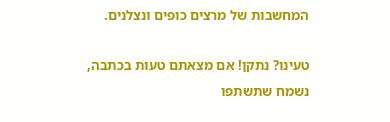המחשבות של מרצים כופים ונצלנים.

טעינו? נתקן! אם מצאתם טעות בכתבה, נשמח שתשתפו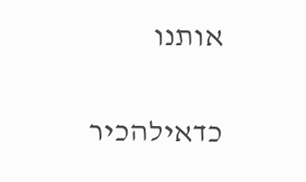אותנו

כדאילהכיר